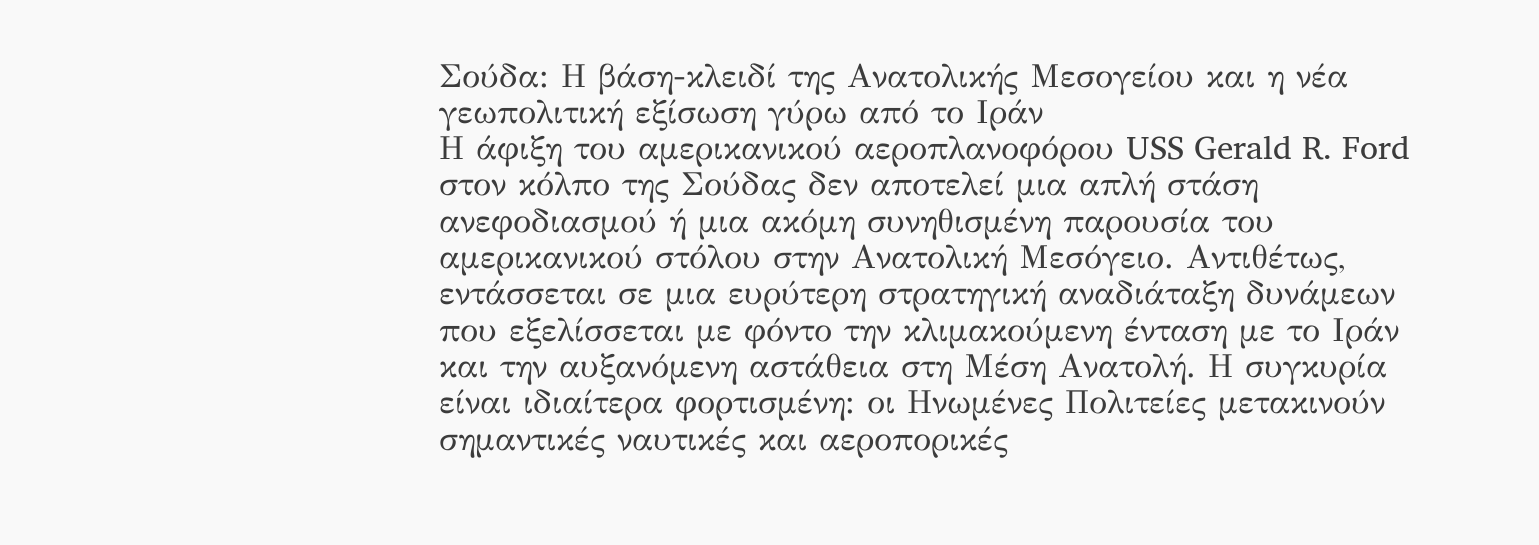Σούδα: Η βάση-κλειδί της Ανατολικής Μεσογείου και η νέα γεωπολιτική εξίσωση γύρω από το Ιράν
Η άφιξη του αμερικανικού αεροπλανοφόρου USS Gerald R. Ford στον κόλπο της Σούδας δεν αποτελεί μια απλή στάση ανεφοδιασμού ή μια ακόμη συνηθισμένη παρουσία του αμερικανικού στόλου στην Ανατολική Μεσόγειο. Αντιθέτως, εντάσσεται σε μια ευρύτερη στρατηγική αναδιάταξη δυνάμεων που εξελίσσεται με φόντο την κλιμακούμενη ένταση με το Ιράν και την αυξανόμενη αστάθεια στη Μέση Ανατολή. Η συγκυρία είναι ιδιαίτερα φορτισμένη: οι Ηνωμένες Πολιτείες μετακινούν σημαντικές ναυτικές και αεροπορικές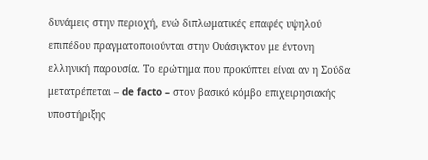δυνάμεις στην περιοχή, ενώ διπλωματικές επαφές υψηλού επιπέδου πραγματοποιούνται στην Ουάσιγκτον με έντονη ελληνική παρουσία. Το ερώτημα που προκύπτει είναι αν η Σούδα μετατρέπεται – de facto – στον βασικό κόμβο επιχειρησιακής υποστήριξης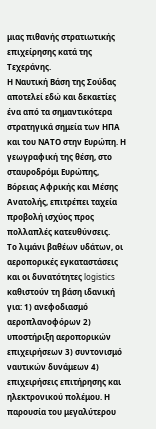μιας πιθανής στρατιωτικής επιχείρησης κατά της Τεχεράνης.
Η Ναυτική Βάση της Σούδας αποτελεί εδώ και δεκαετίες ένα από τα σημαντικότερα στρατηγικά σημεία των ΗΠΑ και του ΝΑΤΟ στην Ευρώπη. Η γεωγραφική της θέση, στο σταυροδρόμι Ευρώπης, Βόρειας Αφρικής και Μέσης Ανατολής, επιτρέπει ταχεία προβολή ισχύος προς πολλαπλές κατευθύνσεις.
Το λιμάνι βαθέων υδάτων, οι αεροπορικές εγκαταστάσεις και οι δυνατότητες logistics καθιστούν τη βάση ιδανική για: 1) ανεφοδιασμό αεροπλανοφόρων 2) υποστήριξη αεροπορικών επιχειρήσεων 3) συντονισμό ναυτικών δυνάμεων 4) επιχειρήσεις επιτήρησης και ηλεκτρονικού πολέμου. Η παρουσία του μεγαλύτερου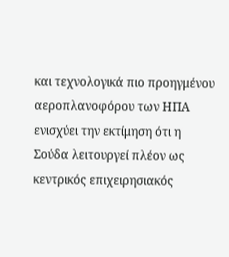και τεχνολογικά πιο προηγμένου αεροπλανοφόρου των ΗΠΑ ενισχύει την εκτίμηση ότι η Σούδα λειτουργεί πλέον ως κεντρικός επιχειρησιακός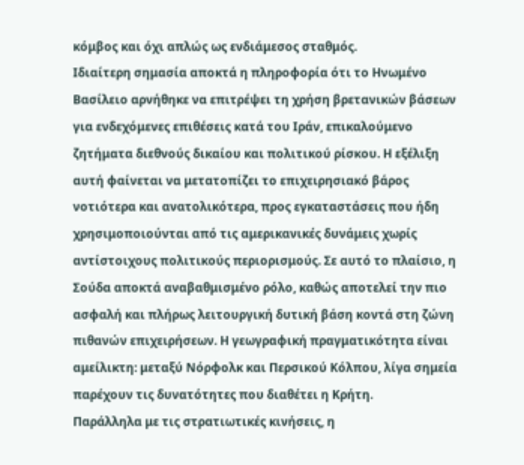κόμβος και όχι απλώς ως ενδιάμεσος σταθμός.
Ιδιαίτερη σημασία αποκτά η πληροφορία ότι το Ηνωμένο Βασίλειο αρνήθηκε να επιτρέψει τη χρήση βρετανικών βάσεων για ενδεχόμενες επιθέσεις κατά του Ιράν, επικαλούμενο ζητήματα διεθνούς δικαίου και πολιτικού ρίσκου. Η εξέλιξη αυτή φαίνεται να μετατοπίζει το επιχειρησιακό βάρος νοτιότερα και ανατολικότερα, προς εγκαταστάσεις που ήδη χρησιμοποιούνται από τις αμερικανικές δυνάμεις χωρίς αντίστοιχους πολιτικούς περιορισμούς. Σε αυτό το πλαίσιο, η Σούδα αποκτά αναβαθμισμένο ρόλο, καθώς αποτελεί την πιο ασφαλή και πλήρως λειτουργική δυτική βάση κοντά στη ζώνη πιθανών επιχειρήσεων. Η γεωγραφική πραγματικότητα είναι αμείλικτη: μεταξύ Νόρφολκ και Περσικού Κόλπου, λίγα σημεία παρέχουν τις δυνατότητες που διαθέτει η Κρήτη.
Παράλληλα με τις στρατιωτικές κινήσεις, η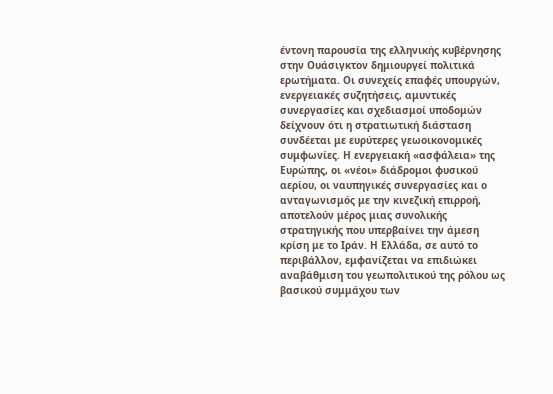έντονη παρουσία της ελληνικής κυβέρνησης στην Ουάσιγκτον δημιουργεί πολιτικά ερωτήματα. Οι συνεχείς επαφές υπουργών, ενεργειακές συζητήσεις, αμυντικές συνεργασίες και σχεδιασμοί υποδομών δείχνουν ότι η στρατιωτική διάσταση συνδέεται με ευρύτερες γεωοικονομικές συμφωνίες. Η ενεργειακή «ασφάλεια» της Ευρώπης, οι «νέοι» διάδρομοι φυσικού αερίου, οι ναυπηγικές συνεργασίες και ο ανταγωνισμός με την κινεζική επιρροή, αποτελούν μέρος μιας συνολικής στρατηγικής που υπερβαίνει την άμεση κρίση με το Ιράν. Η Ελλάδα, σε αυτό το περιβάλλον, εμφανίζεται να επιδιώκει αναβάθμιση του γεωπολιτικού της ρόλου ως βασικού συμμάχου των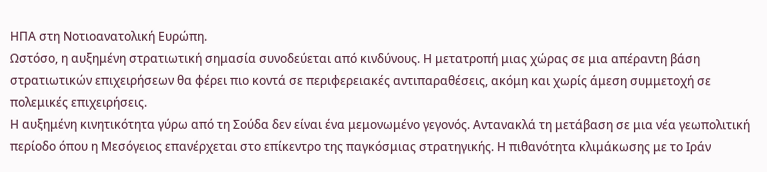ΗΠΑ στη Νοτιοανατολική Ευρώπη.
Ωστόσο, η αυξημένη στρατιωτική σημασία συνοδεύεται από κινδύνους. Η μετατροπή μιας χώρας σε μια απέραντη βάση στρατιωτικών επιχειρήσεων θα φέρει πιο κοντά σε περιφερειακές αντιπαραθέσεις, ακόμη και χωρίς άμεση συμμετοχή σε πολεμικές επιχειρήσεις.
Η αυξημένη κινητικότητα γύρω από τη Σούδα δεν είναι ένα μεμονωμένο γεγονός. Αντανακλά τη μετάβαση σε μια νέα γεωπολιτική περίοδο όπου η Μεσόγειος επανέρχεται στο επίκεντρο της παγκόσμιας στρατηγικής. Η πιθανότητα κλιμάκωσης με το Ιράν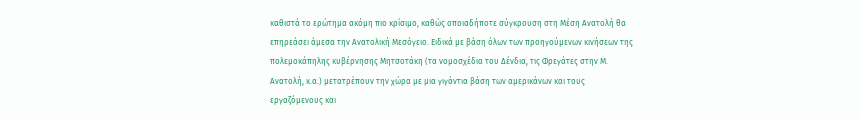καθιστά το ερώτημα ακόμη πιο κρίσιμο, καθώς οποιαδήποτε σύγκρουση στη Μέση Ανατολή θα επηρεάσει άμεσα την Ανατολική Μεσόγειο. Ειδικά με βάση όλων των προηγούμενων κινήσεων της πολεμοκάπηλης κυβέρνησης Μητσοτάκη (τα νομοσχέδια του Δένδια, τις Φρεγάτες στην Μ. Ανατολή, κ.α.) μετατρέπουν την χώρα με μια γιγάντια βάση των αμερικάνων και τους εργαζόμενους και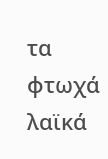τα φτωχά λαϊκά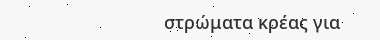στρώματα κρέας για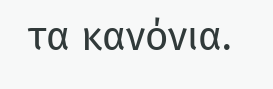τα κανόνια.